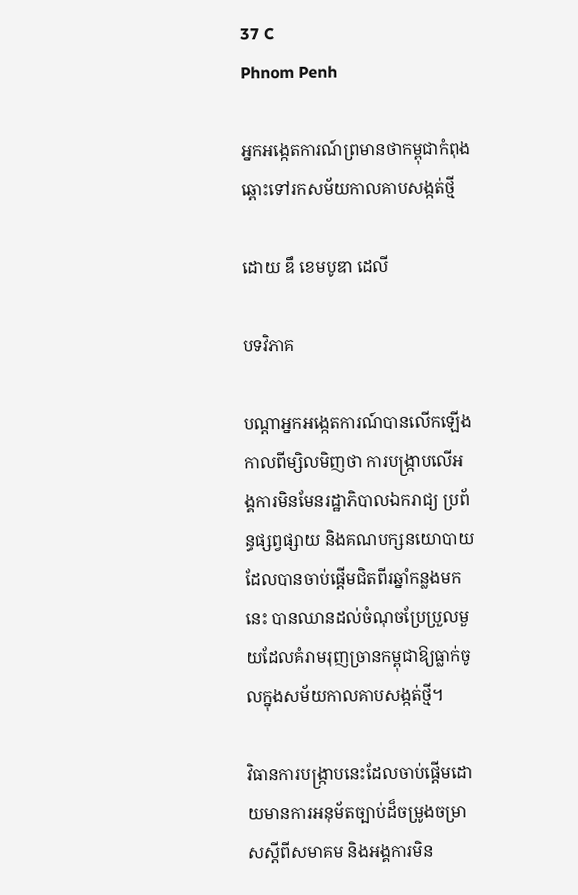37 C
Phnom Penh

អ្នកអង្កេតការណ៍ព្រមានថាកម្ពុជាកំពុងឆ្ពោះទៅរកសម័យកាលគាបសង្កត់ថ្មី

ដោយ ឌឹ ខេមបូឌា ដេលី

បទវិភាគ

បណ្តាអ្នកអង្កេតការណ៍បានលើកឡើងកាលពីម្សិលមិញថា ការបង្ក្រាបលើអង្គការមិនមែនរដ្ឋាភិបាលឯករាជ្យ ប្រព័ន្ធផ្សព្វផ្សាយ និងគណបក្សនយោបាយដែលបានចាប់ផ្តើមជិតពីរឆ្នាំកន្លងមកនេះ បានឈានដល់ចំណុចប្រែប្រួលមួយដែលគំរាមរុញច្រានកម្ពុជាឱ្យធ្លាក់ចូលក្នុងសម័យកាលគាបសង្កត់ថ្មី។

វិធានការបង្ក្រាបនេះដែលចាប់ផ្តើមដោយមានការអនុម័តច្បាប់ដ៏ចម្រូងចម្រាសស្តីពីសមាគម និងអង្គការមិន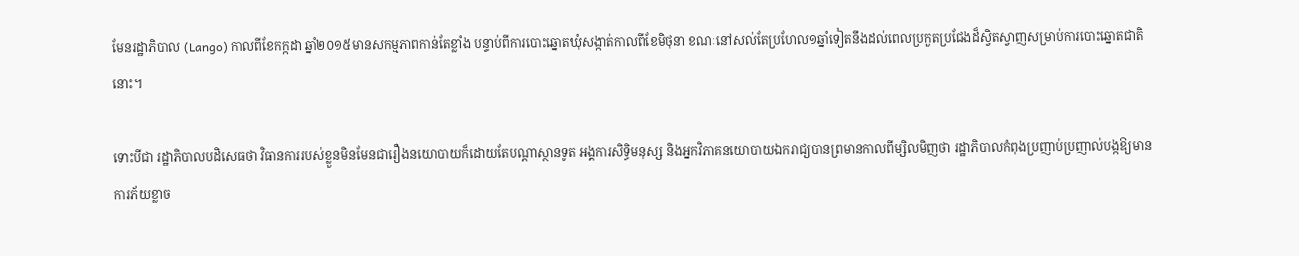មែនរដ្ឋាភិបាល (Lango) កាលពីខែកក្កដា ឆ្នាំ២០១៥មានសកម្មភាពកាន់តែខ្លាំង បន្ទាប់ពីការបោះឆ្នោតឃុំសង្កាត់កាលពីខែមិថុនា ខណៈនៅសល់តែប្រហែល១ឆ្នាំទៀតនឹងដល់ពេលប្រកួតប្រជែងដ៏ស្វិតស្វាញសម្រាប់ការបោះឆ្នោតជាតិនោះ។

ទោះបីជា រដ្ឋាភិបាលបដិសេធថា វិធានការរបស់ខ្លួនមិនមែនជារឿងនយោបាយក៏ដោយតែបណ្តាស្ថានទូត អង្គការសិទ្ធិមនុស្ស និងអ្នកវិភាគនយោបាយឯករាជ្យបានព្រមានកាលពីម្សិលមិញថា រដ្ឋាភិបាលកំពុងប្រញាប់ប្រញាល់បង្កឱ្យមានការភ័យខ្លាច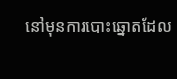នៅមុនការបោះឆ្នោតដែល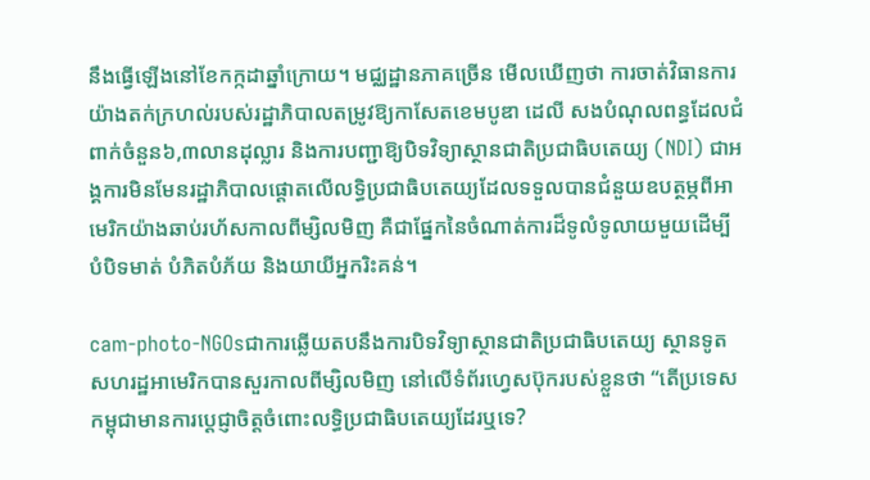នឹងធ្វើឡើងនៅខែកក្កដាឆ្នាំក្រោយ។ មជ្ឈដ្ឋានភាគច្រើន មើលឃើញថា ការចាត់វិធានការយ៉ាងតក់ក្រហល់របស់រដ្ឋាភិបាលតម្រូវឱ្យកាសែតខេមបូឌា ដេលី សងបំណុលពន្ធដែលជំពាក់ចំនួន៦,៣លានដុល្លារ និងការបញ្ជាឱ្យបិទវិទ្យាស្ថានជាតិប្រជាធិបតេយ្យ (NDI) ជាអង្គការមិនមែនរដ្ឋាភិបាលផ្តោតលើលទ្ធិប្រជាធិបតេយ្យដែលទទួលបានជំនួយឧបត្ថម្ភពីអាមេរិកយ៉ាងឆាប់រហ័សកាលពីម្សិលមិញ គឺជាផ្នែកនៃចំណាត់ការដ៏ទូលំទូលាយមួយដើម្បី បំបិទមាត់ បំភិតបំភ័យ និងយាយីអ្នករិះគន់។

cam-photo-NGOsជាការឆ្លើយតបនឹងការបិទវិទ្យាស្ថានជាតិប្រជាធិបតេយ្យ ស្ថានទូតសហរដ្ឋអាមេរិកបានសួរកាលពីម្សិលមិញ នៅលើទំព័រហ្វេសប៊ុករបស់ខ្លួនថា “តើប្រទេសកម្ពុជាមានការប្តេជ្ញាចិត្តចំពោះលទ្ធិប្រជាធិបតេយ្យដែរឬទេ?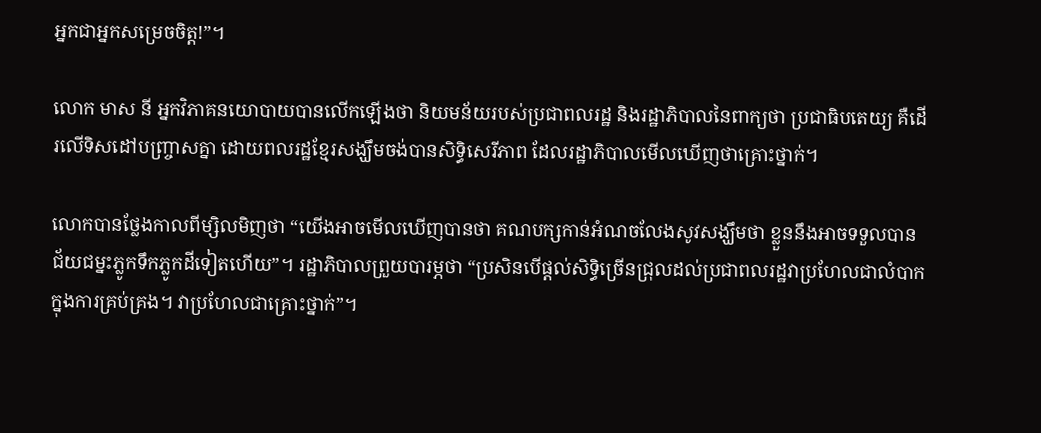អ្នកជាអ្នកសម្រេចចិត្ត!”។

លោក មាស នី អ្នកវិភាគនយោបាយបានលើកឡើងថា និយមន័យរបស់ប្រជាពលរដ្ឋ និងរដ្ឋាភិបាលនៃពាក្យថា ប្រជាធិបតេយ្យ គឺដើរលើទិសដៅបញ្ច្រាសគ្នា ដោយពលរដ្ឋខ្មែរសង្ឃឹមចង់បានសិទ្ធិសេរីភាព ដែលរដ្ឋាភិបាលមើលឃើញថាគ្រោះថ្នាក់។

លោកបានថ្លែងកាលពីម្សិលមិញថា “យើងអាចមើលឃើញបានថា គណបក្សកាន់អំណចលែងសូវសង្ឃឹមថា ខ្លួននឹងអាចទទួលបានជ័យជម្នះភ្លូកទឹកភ្លូកដីទៀតហើយ”។ រដ្ឋាភិបាលព្រួយបារម្ភថា “ប្រសិនបើផ្តល់សិទ្ធិច្រើនជ្រុលដល់ប្រជាពលរដ្ឋវាប្រហែលជាលំបាកក្នុងការគ្រប់គ្រង។ វាប្រហែលជាគ្រោះថ្នាក់”។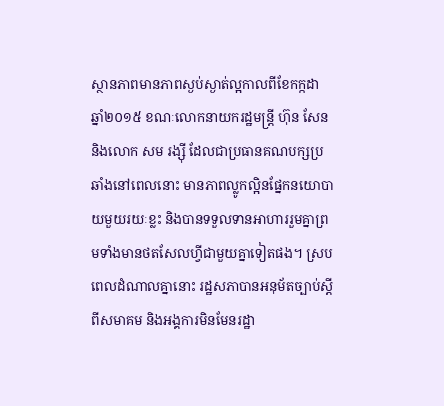ស្ថានភាពមានភាពស្ងប់ស្ងាត់ល្អកាលពីខែកក្កដា ឆ្នាំ២០១៥ ខណៈលោកនាយករដ្ឋមន្ត្រី ហ៊ុន សែន និងលោក សម រង្ស៊ី ដែលជាប្រធានគណបក្សប្រឆាំងនៅពេលនោះ មានភាពល្លូកល្អិនផ្នែកនយោបាយមួយរយៈខ្លះ និងបានទទួលទានអាហាររួមគ្នាព្រមទាំងមានថតសែលហ្វីជាមួយគ្នាទៀតផង។ ស្របពេលដំណាលគ្នានោះ រដ្ឋសភាបានអនុម័តច្បាប់ស្តីពីសមាគម និងអង្គការមិនមែនរដ្ឋា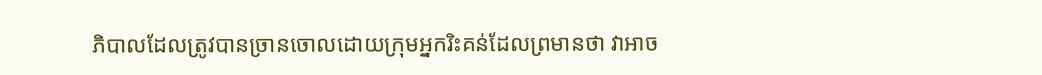ភិបាលដែលត្រូវបានច្រានចោលដោយក្រុមអ្នករិះគន់ដែលព្រមានថា វាអាច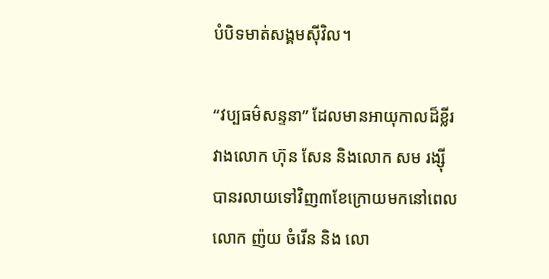បំបិទមាត់សង្គមស៊ីវិល។

“វប្បធម៌សន្ទនា” ដែលមានអាយុកាលដ៏ខ្លីរវាងលោក ហ៊ុន សែន និងលោក សម រង្ស៊ី បានរលាយទៅវិញ៣ខែក្រោយមកនៅពេលលោក ញ៉យ ចំរើន និង លោ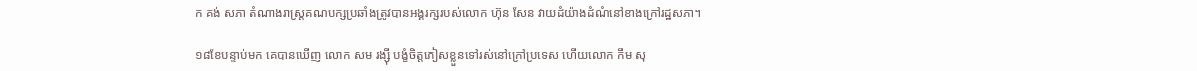ក គង់ សភា តំណាងរាស្ត្រគណបក្សប្រឆាំងត្រូវបានអង្គរក្សរបស់លោក ហ៊ុន សែន វាយដំយ៉ាងដំណំនៅខាងក្រៅរដ្ឋសភា។

១៨ខែបន្ទាប់មក គេបានឃើញ លោក សម រង្ស៊ី បង្ខំចិត្តភៀសខ្លួនទៅរស់នៅក្រៅប្រទេស ហើយលោក កឹម សុ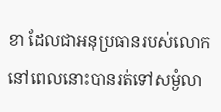ខា ដែលជាអនុប្រធានរបស់លោកនៅពេលនោះបានរត់ទៅសម្ងំលា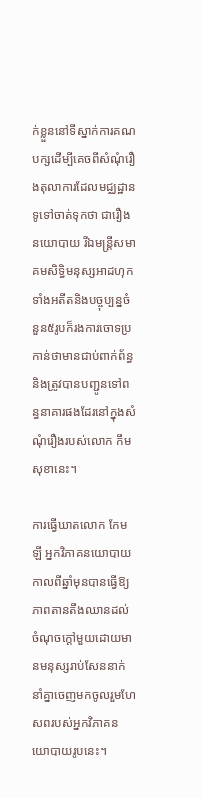ក់ខ្លួននៅទីស្នាក់ការគណបក្សដើម្បីគេចពីសំណុំរឿងតុលាការដែលមជ្ឈដ្ឋានទូទៅចាត់ទុកថា ជារឿងនយោបាយ រីឯមន្ត្រីសមាគមសិទ្ធិមនុស្សអាដហុកទាំងអតីតនិងបច្ចុប្បន្នចំនួន៥រូបក៏រងការចោទប្រកាន់ថាមានជាប់ពាក់ព័ន្ធ និងត្រូវបានបញ្ជូនទៅពន្ធនាគារផងដែរនៅក្នុងសំណុំរឿងរបស់លោក កឹម សុខានេះ។

ការធ្វើឃាតលោក កែម ឡី អ្នកវិភាគនយោបាយកាលពីឆ្នាំមុនបានធ្វើឱ្យភាពតានតឹងឈានដល់ចំណុចក្តៅមួយដោយមានមនុស្សរាប់សែននាក់នាំគ្នាចេញមកចូលរួមហែសពរបស់អ្នកវិភាគនយោបាយរូបនេះ។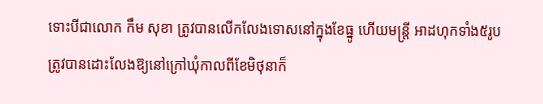ទោះបីជាលោក កឹម សុខា ត្រូវបានលើកលែងទោសនៅក្នុងខែធ្នូ ហើយមន្ត្រី អាដហុកទាំង៥រូបត្រូវបានដោះលែងឱ្យនៅក្រៅឃុំកាលពីខែមិថុនាក៏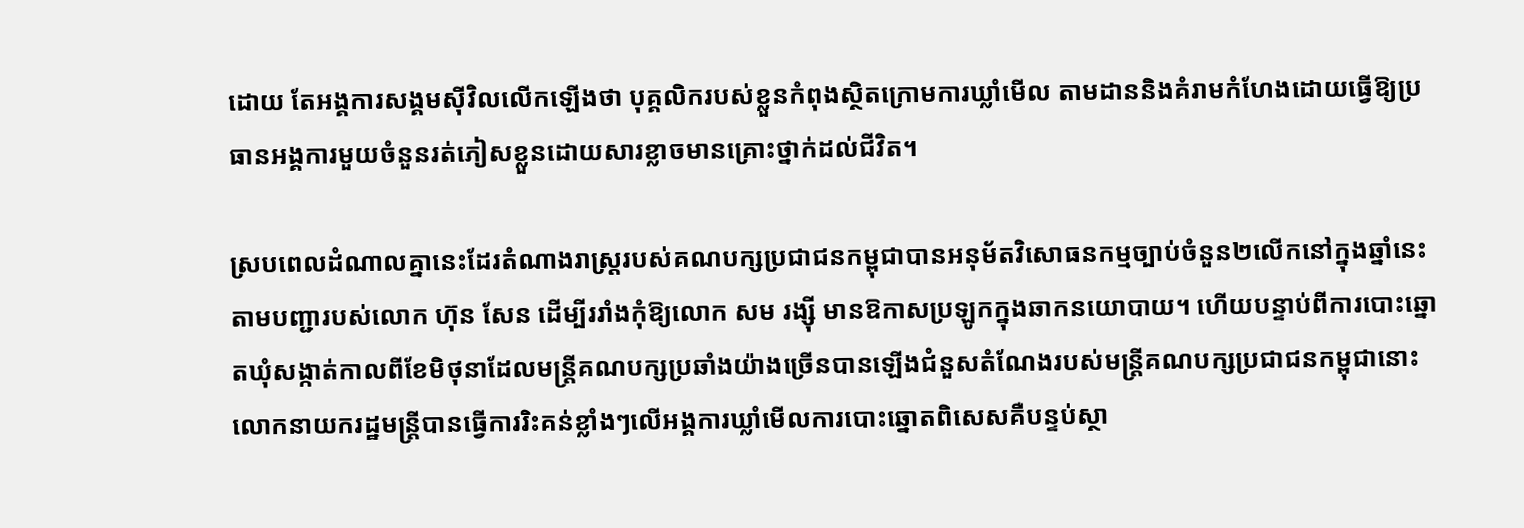ដោយ តែអង្គការសង្គមស៊ីវិលលើកឡើងថា បុគ្គលិករបស់ខ្លួនកំពុងស្ថិតក្រោមការឃ្លាំមើល តាមដាននិងគំរាមកំហែងដោយធ្វើឱ្យប្រធានអង្គការមួយចំនួនរត់ភៀសខ្លួនដោយសារខ្លាចមានគ្រោះថ្នាក់ដល់ជីវិត។

ស្របពេលដំណាលគ្នានេះដែរតំណាងរាស្ត្ររបស់គណបក្សប្រជាជនកម្ពុជាបានអនុម័តវិសោធនកម្មច្បាប់ចំនួន២លើកនៅក្នុងឆ្នាំនេះតាមបញ្ជារបស់លោក ហ៊ុន សែន ដើម្បីររាំងកុំឱ្យលោក សម រង្ស៊ី មានឱកាសប្រឡូកក្នុងឆាកនយោបាយ។ ហើយបន្ទាប់ពីការបោះឆ្នោតឃុំសង្កាត់កាលពីខែមិថុនាដែលមន្ត្រីគណបក្សប្រឆាំងយ៉ាងច្រើនបានឡើងជំនួសតំណែងរបស់មន្ត្រីគណបក្សប្រជាជនកម្ពុជានោះ លោកនាយករដ្ឋមន្ត្រីបានធ្វើការរិះគន់ខ្លាំងៗលើអង្គការឃ្លាំមើលការបោះឆ្នោតពិសេសគឺបន្ទប់ស្ថា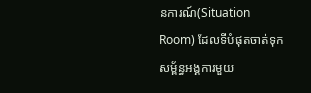នការណ៍(Situation Room) ដែលទីបំផុតចាត់ទុកសម្ព័ន្ធអង្គការមួយ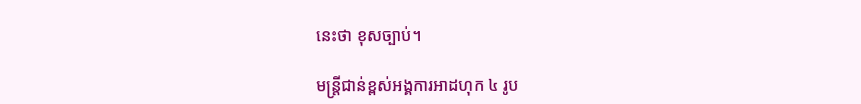នេះថា ខុសច្បាប់។

មន្ត្រីជាន់ខ្ពស់អង្គការអាដហុក ៤ រូប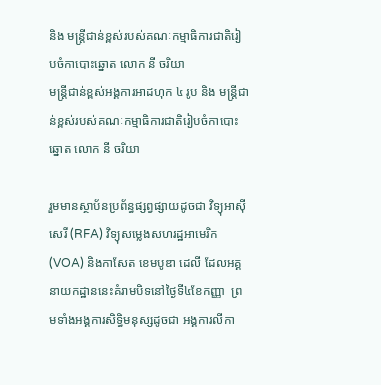និង មន្ត្រីជាន់ខ្ពស់របស់គណៈកម្មាធិការជាតិរៀបចំកាបោះឆ្នោត លោក នី ចរិយា
មន្ត្រីជាន់ខ្ពស់អង្គការអាដហុក ៤ រូប និង មន្ត្រីជាន់ខ្ពស់របស់គណៈកម្មាធិការជាតិរៀបចំកាបោះឆ្នោត លោក នី ចរិយា

រួមមានស្ថាប័នប្រព័ន្ធផ្សព្វផ្សាយដូចជា វិទ្យុអាស៊ីសេរី (RFA) វិទ្យុសម្លេងសហរដ្ឋអាមេរិក (VOA) និងកាសែត ខេមបូឌា ដេលី ដែលអគ្គនាយកដ្ឋាននេះគំរាមបិទនៅថ្ងៃទី៤ខែកញ្ញា  ព្រមទាំងអង្គការសិទ្ធិមនុស្សដូចជា អង្គការលីកា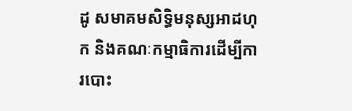ដូ សមាគមសិទ្ធិមនុស្សអាដហុក និងគណៈកម្មាធិការដើម្បីការបោះ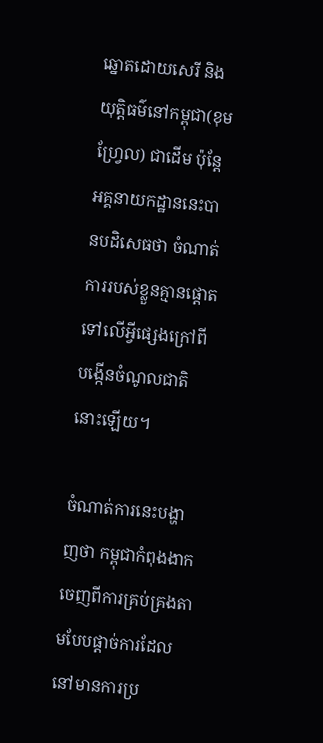ឆ្នោតដោយសេរី និងយុត្តិធម៌នៅកម្ពុជា(ខុមហ្វ្រែល) ជាដើម ប៉ុន្តែ អគ្គនាយកដ្ឋាននេះបានបដិសេធថា ចំណាត់ការរបស់ខ្លួនគ្មានផ្តោតទៅលើអ្វីផ្សេងក្រៅពីបង្កើនចំណូលជាតិនោះឡើយ។

ចំណាត់ការនេះបង្ហាញថា កម្ពុជាកំពុងងាកចេញពីការគ្រប់គ្រងតាមបែបផ្តាច់ការដែលនៅមានការប្រ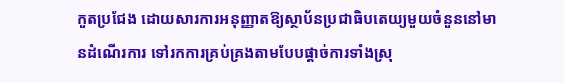កួតប្រជែង ដោយសារការអនុញ្ញាតឱ្យស្ថាប័នប្រជាធិបតេយ្យមួយចំនួននៅមានដំណើរការ ទៅរកការគ្រប់គ្រងតាមបែបផ្តាច់ការទាំងស្រុ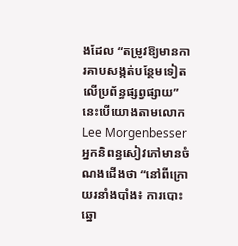ងដែល “តម្រូវឱ្យមានការគាបសង្កត់បន្ថែមទៀតលើប្រព័ន្ធផ្សព្វផ្សាយ” នេះបើយោងតាមលោក Lee Morgenbesser អ្នកនិពន្ធសៀវភៅមានចំណងជើងថា “នៅពីក្រោយរនាំងបាំង៖ ការបោះឆ្នោ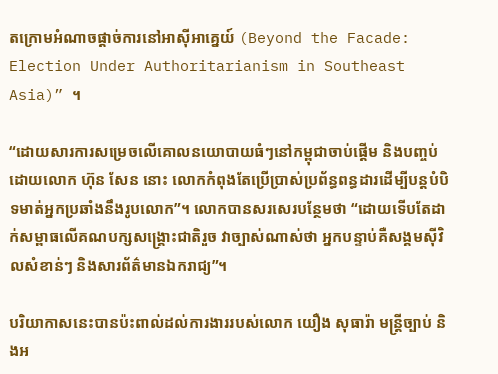តក្រោមអំណាចផ្តាច់ការនៅអាស៊ីអាគ្នេយ៍ (Beyond the Facade: Election Under Authoritarianism in Southeast Asia)” ។

“ដោយសារការសម្រេចលើគោលនយោបាយធំៗនៅកម្ពុជាចាប់ផ្តើម និងបញ្ចប់ដោយលោក ហ៊ុន សែន នោះ លោកកំពុងតែប្រើប្រាស់ប្រព័ន្ធពន្ធដារដើម្បីបន្តបំបិទមាត់អ្នកប្រឆាំងនឹងរូបលោក”។ លោកបានសរសេរបន្ថែមថា “ដោយទើបតែដាក់សម្ពាធលើគណបក្សសង្គ្រោះជាតិរួច វាច្បាស់ណាស់ថា អ្នកបន្ទាប់គឺសង្គមស៊ីវិលសំខាន់ៗ និងសារព័ត៌មានឯករាជ្យ”។

បរិយាកាសនេះបានប៉ះពាល់ដល់ការងាររបស់លោក យឿង សុធារ៉ា មន្ត្រីច្បាប់ និងអ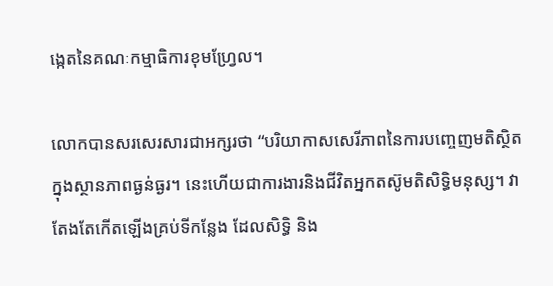ង្កេតនៃគណៈកម្មាធិការខុមហ្វ្រែល។

លោកបានសរសេរសារជាអក្សរថា “បរិយាកាសសេរីភាពនៃការបញ្ចេញមតិស្ថិតក្នុងស្ថានភាពធ្ងន់ធ្ងរ។ នេះហើយជាការងារនិងជីវិតអ្នកតស៊ូមតិសិទ្ធិមនុស្ស។ វាតែងតែកើតឡើងគ្រប់ទីកន្លែង ដែលសិទ្ធិ និង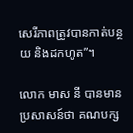សេរីភាពត្រូវបានកាត់បន្ថយ និងដកហូត”។

លោក មាស នី បានមានប្រសាសន៍ថា គណបក្ស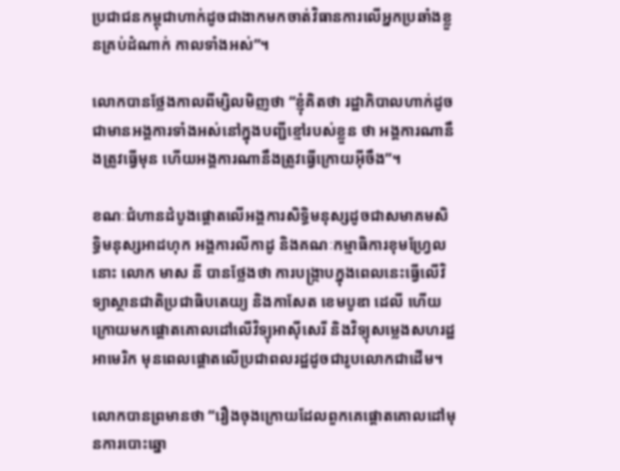ប្រជាជនកម្ពុជាហាក់ដូចជាងាកមកចាត់វិធានការលើអ្នកប្រឆាំងខ្លួនគ្រប់ដំណាក់ កាលទាំងអស់”។

លោកបានថ្លែងកាលពីម្សិលមិញថា “ខ្ញុំគិតថា រដ្ឋាភិបាលហាក់ដូចជាមានអង្គការទាំងអស់នៅក្នុងបញ្ជីខ្មៅរបស់ខ្លួន ថា អង្គការណានឹងត្រូវធ្វើមុន ហើយអង្គការណានឹងត្រូវធ្វើក្រោយអ៊ីចឹង”។

ខណៈជំហានដំបូងផ្តោតលើអង្គការសិទ្ធិមនុស្សដូចជាសមាគមសិទ្ធិមនុស្សអាដហុក អង្គការលីកាដូ និងគណៈកម្មាធិការខុមហ្វ្រែលនោះ លោក មាស នី បានថ្លែងថា ការបង្ក្រាបក្នុងពេលនេះធ្វើលើវិទ្យាស្ថានជាតិប្រជាធិបតេយ្យ និងកាសែត ខេមបូឌា ដេលី ហើយក្រោយមកផ្តោតគោលដៅលើវិទ្យុអាស៊ីសេរី និងវិទ្យុសម្លេងសហរដ្ឋអាមេរិក មុនពេលផ្តោតលើប្រជាពលរដ្ឋដូចជារូបលោកជាដើម។

លោកបានព្រមានថា “រឿងចុងក្រោយដែលពួកគេផ្តោតគោលដៅមុនការបោះឆ្នោ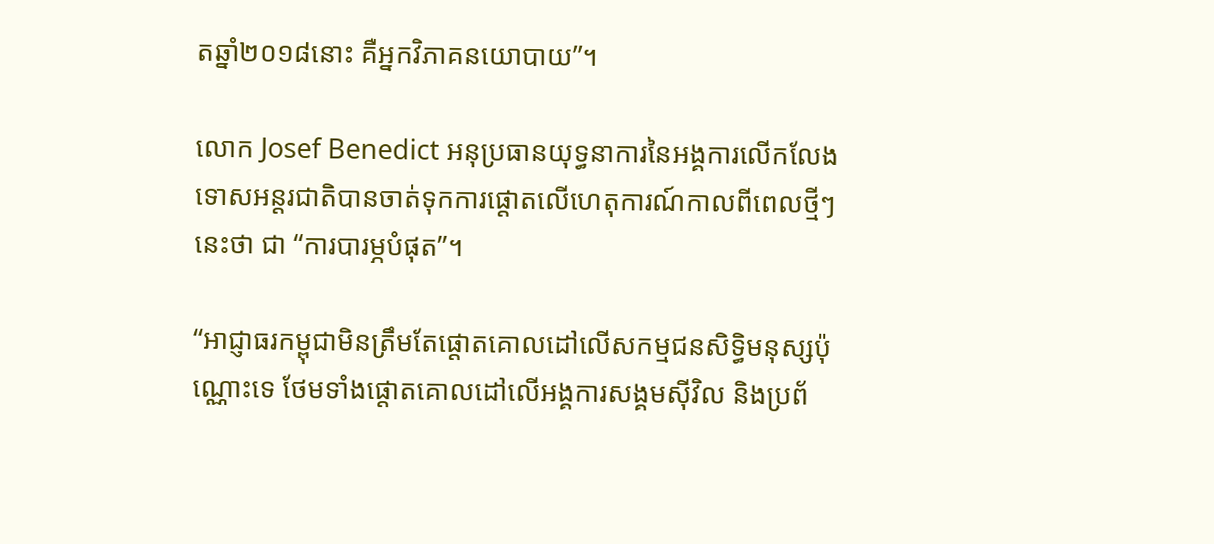តឆ្នាំ២០១៨នោះ គឺអ្នកវិភាគនយោបាយ”។

លោក Josef Benedict អនុប្រធានយុទ្ធនាការនៃអង្គការលើកលែងទោសអន្តរជាតិបានចាត់ទុកការផ្តោតលើហេតុការណ៍កាលពីពេលថ្មីៗនេះថា ជា “ការបារម្ភបំផុត”។

“អាជ្ញាធរកម្ពុជាមិនត្រឹមតែផ្តោតគោលដៅលើសកម្មជនសិទ្ធិមនុស្សប៉ុណ្ណោះទេ ថែមទាំងផ្តោតគោលដៅលើអង្គការសង្គមស៊ីវិល និងប្រព័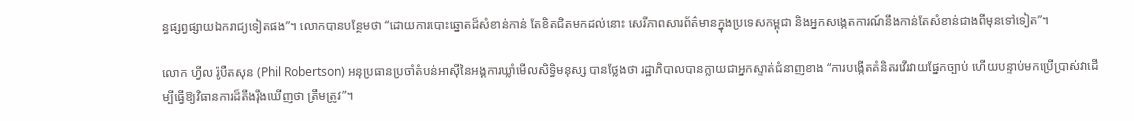ន្ធផ្សព្វផ្សាយឯករាជ្យទៀតផង”។ លោកបានបន្ថែមថា “ដោយការបោះឆ្នោតដ៏សំខាន់កាន់ តែខិតជិតមកដល់នោះ សេរីភាពសារព័ត៌មានក្នុងប្រទេសកម្ពុជា និងអ្នកសង្កេតការណ៍នឹងកាន់តែសំខាន់ជាងពីមុនទៅទៀត”។

លោក ហ្វីល រ៉ូបឺតសុន (Phil Robertson) អនុប្រធានប្រចាំតំបន់អាស៊ីនៃអង្គការឃ្លាំមើលសិទ្ធិមនុស្ស បានថ្លែងថា រដ្ឋាភិបាលបានក្លាយជាអ្នកស្ទាត់ជំនាញខាង “ការបង្កើតគំនិតរវើរវាយផ្នែកច្បាប់ ហើយបន្ទាប់មកប្រើប្រាស់វាដើម្បីធ្វើឱ្យវិធានការដ៏តឹងរ៉ឹងឃើញថា ត្រឹមត្រូវ”។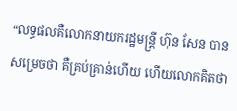“លទ្ធផលគឺលោកនាយករដ្ឋមន្ត្រី ហ៊ុន សែន បានសម្រេចថា គឺគ្រប់គ្រាន់ហើយ ហើយលោកគិតថា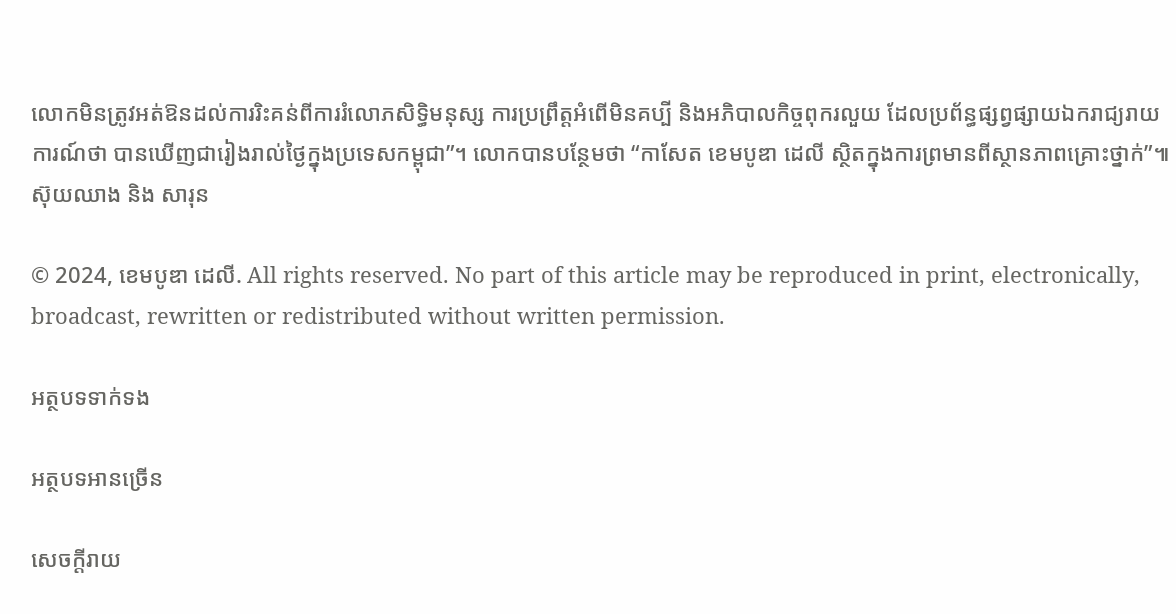លោកមិនត្រូវអត់ឱនដល់ការរិះគន់ពីការរំលោភសិទ្ធិមនុស្ស ការប្រព្រឹត្តអំពើមិនគប្បី និងអភិបាលកិច្ចពុករលួយ ដែលប្រព័ន្ធផ្សព្វផ្សាយឯករាជ្យរាយការណ៍ថា បានឃើញជារៀងរាល់ថ្ងៃក្នុងប្រទេសកម្ពុជា”។ លោកបានបន្ថែមថា “កាសែត ខេមបូឌា ដេលី ស្ថិតក្នុងការព្រមានពីស្ថានភាពគ្រោះថ្នាក់”៕ ស៊ុយឈាង និង សារុន

© 2024, ខេមបូឌា ដេលី. All rights reserved. No part of this article may be reproduced in print, electronically, broadcast, rewritten or redistributed without written permission.

អត្ថបទទាក់ទង

អត្ថបទអានច្រើន

សេចក្ដីរាយ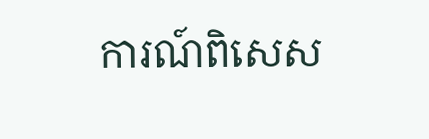ការណ៍ពិសេស